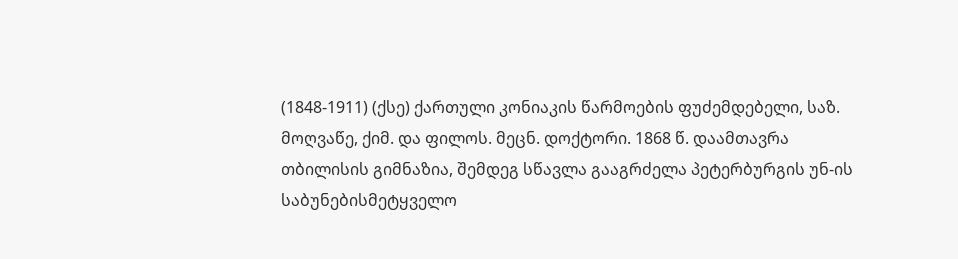(1848-1911) (ქსე) ქართული კონიაკის წარმოების ფუძემდებელი, საზ. მოღვაწე, ქიმ. და ფილოს. მეცნ. დოქტორი. 1868 წ. დაამთავრა თბილისის გიმნაზია, შემდეგ სწავლა გააგრძელა პეტერბურგის უნ-ის საბუნებისმეტყველო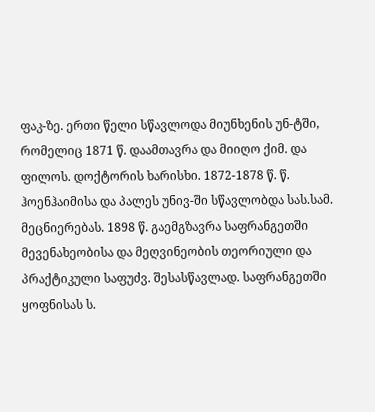ფაკ-ზე. ერთი წელი სწავლოდა მიუნხენის უნ-ტში, რომელიც 1871 წ. დაამთავრა და მიიღო ქიმ. და ფილოს. დოქტორის ხარისხი. 1872-1878 წ. წ. ჰოენჰაიმისა და პალეს უნივ-ში სწავლობდა სას.სამ. მეცნიერებას. 1898 წ. გაემგზავრა საფრანგეთში მევენახეობისა და მეღვინეობის თეორიული და პრაქტიკული საფუძვ. შესასწავლად. საფრანგეთში ყოფნისას ს.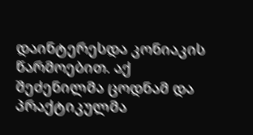დაინტერესდა კონიაკის წარმოებით. აქ შეძენილმა ცოდნამ და პრაქტიკულმა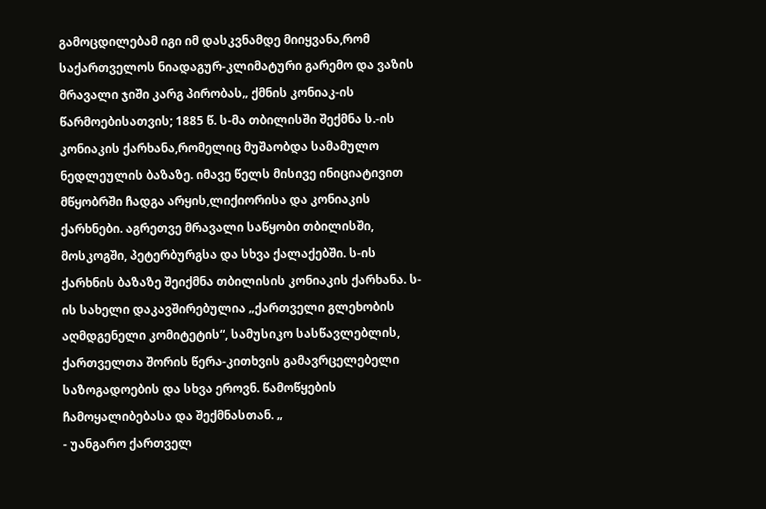გამოცდილებამ იგი იმ დასკვნამდე მიიყვანა,რომ საქართველოს ნიადაგურ-კლიმატური გარემო და ვაზის მრავალი ჯიში კარგ პირობას„ ქმნის კონიაკ-ის წარმოებისათვის; 1885 წ. ს-მა თბილისში შექმნა ს.-ის კონიაკის ქარხანა,რომელიც მუშაობდა სამამულო ნედლეულის ბაზაზე. იმავე წელს მისივე ინიციატივით მწყობრში ჩადგა არყის,ლიქიორისა და კონიაკის ქარხნები. აგრეთვე მრავალი საწყობი თბილისში, მოსკოგში, პეტერბურგსა და სხვა ქალაქებში. ს-ის ქარხნის ბაზაზე შეიქმნა თბილისის კონიაკის ქარხანა. ს-ის სახელი დაკავშირებულია „ქართველი გლეხობის აღმდგენელი კომიტეტის“, სამუსიკო სასწავლებლის, ქართველთა შორის წერა-კითხვის გამავრცელებელი საზოგადოების და სხვა ეროვნ. წამოწყების ჩამოყალიბებასა და შექმნასთან. „
- უანგარო ქართველ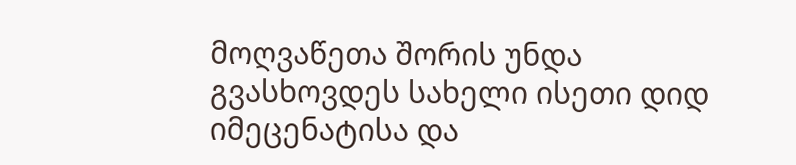მოღვაწეთა შორის უნდა გვასხოვდეს სახელი ისეთი დიდ იმეცენატისა და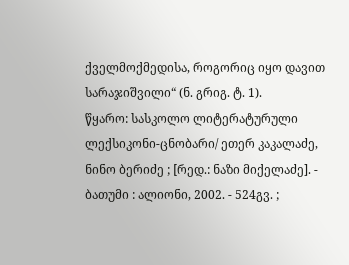ქველმოქმედისა, როგორიც იყო დავით სარაჯიშვილი“ (ნ. გრიგ. ტ. 1).
წყარო: სასკოლო ლიტერატურული ლექსიკონი-ცნობარი/ ეთერ კაკალაძე, ნინო ბერიძე ; [რედ.: ნაზი მიქელაძე]. - ბათუმი : ალიონი, 2002. - 524გვ. ;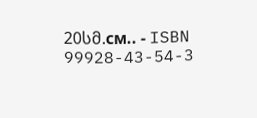20სმ.см.. - ISBN 99928-43-54-3